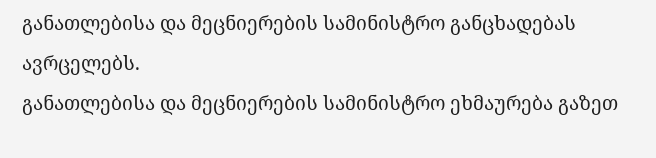განათლებისა და მეცნიერების სამინისტრო განცხადებას ავრცელებს.
განათლებისა და მეცნიერების სამინისტრო ეხმაურება გაზეთ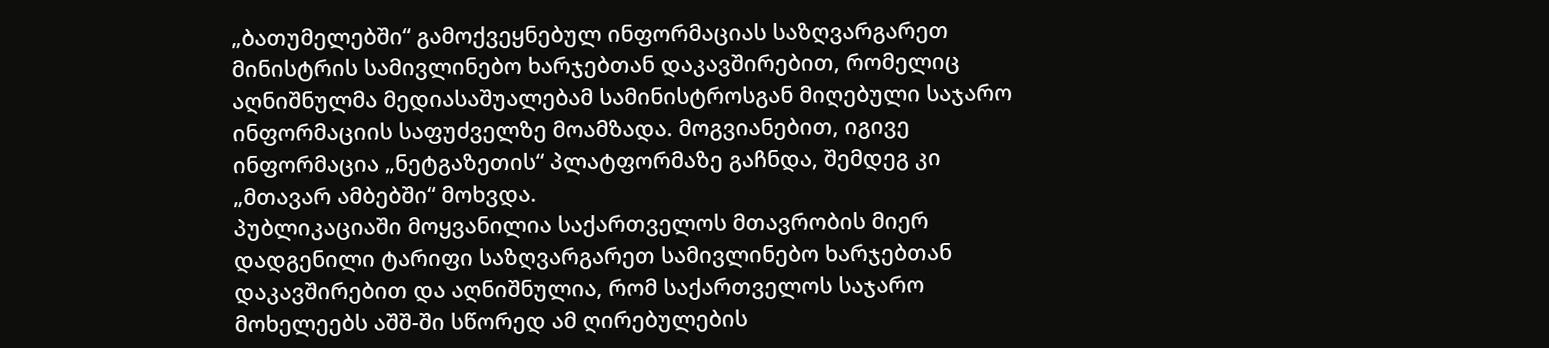„ბათუმელებში“ გამოქვეყნებულ ინფორმაციას საზღვარგარეთ მინისტრის სამივლინებო ხარჯებთან დაკავშირებით, რომელიც აღნიშნულმა მედიასაშუალებამ სამინისტროსგან მიღებული საჯარო ინფორმაციის საფუძველზე მოამზადა. მოგვიანებით, იგივე ინფორმაცია „ნეტგაზეთის“ პლატფორმაზე გაჩნდა, შემდეგ კი „მთავარ ამბებში“ მოხვდა.
პუბლიკაციაში მოყვანილია საქართველოს მთავრობის მიერ დადგენილი ტარიფი საზღვარგარეთ სამივლინებო ხარჯებთან დაკავშირებით და აღნიშნულია, რომ საქართველოს საჯარო მოხელეებს აშშ-ში სწორედ ამ ღირებულების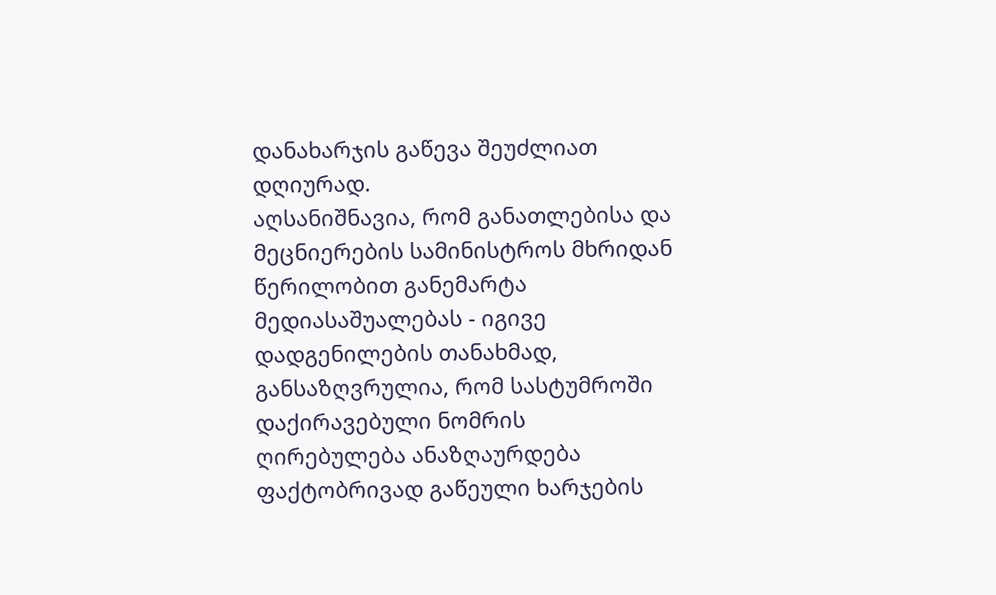დანახარჯის გაწევა შეუძლიათ დღიურად.
აღსანიშნავია, რომ განათლებისა და მეცნიერების სამინისტროს მხრიდან წერილობით განემარტა მედიასაშუალებას - იგივე დადგენილების თანახმად, განსაზღვრულია, რომ სასტუმროში დაქირავებული ნომრის ღირებულება ანაზღაურდება ფაქტობრივად გაწეული ხარჯების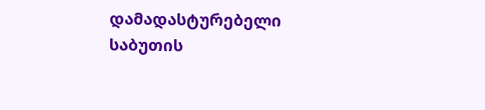დამადასტურებელი საბუთის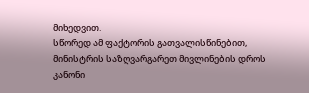მიხედვით.
სწორედ ამ ფაქტორის გათვალისწინებით, მინისტრის საზღვარგარეთ მივლინების დროს კანონი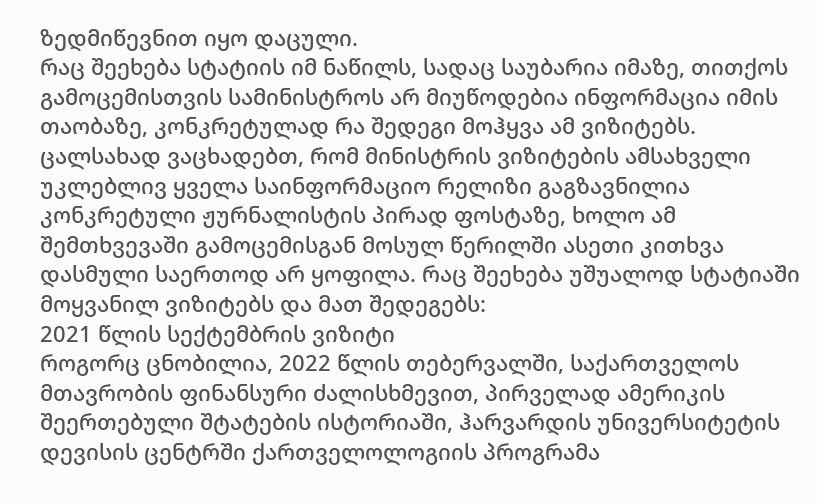ზედმიწევნით იყო დაცული.
რაც შეეხება სტატიის იმ ნაწილს, სადაც საუბარია იმაზე, თითქოს გამოცემისთვის სამინისტროს არ მიუწოდებია ინფორმაცია იმის თაობაზე, კონკრეტულად რა შედეგი მოჰყვა ამ ვიზიტებს. ცალსახად ვაცხადებთ, რომ მინისტრის ვიზიტების ამსახველი უკლებლივ ყველა საინფორმაციო რელიზი გაგზავნილია კონკრეტული ჟურნალისტის პირად ფოსტაზე, ხოლო ამ შემთხვევაში გამოცემისგან მოსულ წერილში ასეთი კითხვა დასმული საერთოდ არ ყოფილა. რაც შეეხება უშუალოდ სტატიაში მოყვანილ ვიზიტებს და მათ შედეგებს:
2021 წლის სექტემბრის ვიზიტი
როგორც ცნობილია, 2022 წლის თებერვალში, საქართველოს მთავრობის ფინანსური ძალისხმევით, პირველად ამერიკის შეერთებული შტატების ისტორიაში, ჰარვარდის უნივერსიტეტის დევისის ცენტრში ქართველოლოგიის პროგრამა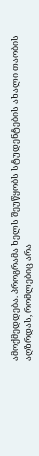ამოქმედდება. პროგრამა ხელს შეუწყობს სტუდენტების ახალი თაობის აღზრდას, რომლებიც არა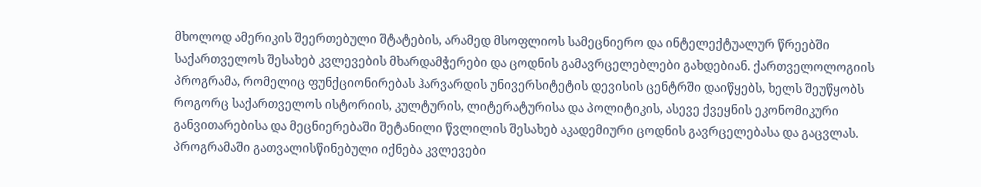მხოლოდ ამერიკის შეერთებული შტატების, არამედ მსოფლიოს სამეცნიერო და ინტელექტუალურ წრეებში საქართველოს შესახებ კვლევების მხარდამჭერები და ცოდნის გამავრცელებლები გახდებიან. ქართველოლოგიის პროგრამა, რომელიც ფუნქციონირებას ჰარვარდის უნივერსიტეტის დევისის ცენტრში დაიწყებს, ხელს შეუწყობს როგორც საქართველოს ისტორიის, კულტურის, ლიტერატურისა და პოლიტიკის, ასევე ქვეყნის ეკონომიკური განვითარებისა და მეცნიერებაში შეტანილი წვლილის შესახებ აკადემიური ცოდნის გავრცელებასა და გაცვლას. პროგრამაში გათვალისწინებული იქნება კვლევები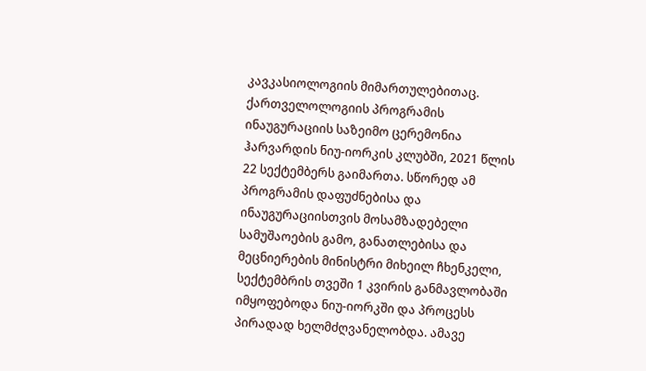კავკასიოლოგიის მიმართულებითაც. ქართველოლოგიის პროგრამის ინაუგურაციის საზეიმო ცერემონია ჰარვარდის ნიუ-იორკის კლუბში, 2021 წლის 22 სექტემბერს გაიმართა. სწორედ ამ პროგრამის დაფუძნებისა და ინაუგურაციისთვის მოსამზადებელი სამუშაოების გამო, განათლებისა და მეცნიერების მინისტრი მიხეილ ჩხენკელი, სექტემბრის თვეში 1 კვირის განმავლობაში იმყოფებოდა ნიუ-იორკში და პროცესს პირადად ხელმძღვანელობდა. ამავე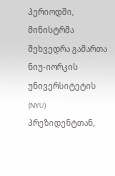პერიოდში, მინისტრმა შეხვედრა გამართა ნიუ-იორკის უნივერსიტეტის (NYU) პრეზიდენტთან,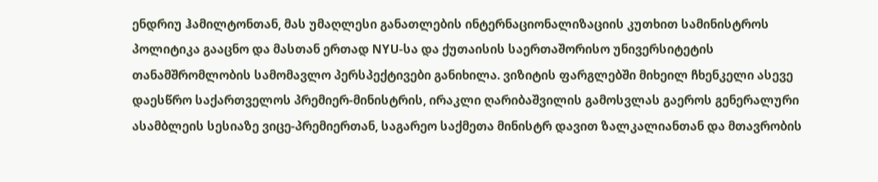ენდრიუ ჰამილტონთან, მას უმაღლესი განათლების ინტერნაციონალიზაციის კუთხით სამინისტროს პოლიტიკა გააცნო და მასთან ერთად NYU-სა და ქუთაისის საერთაშორისო უნივერსიტეტის თანამშრომლობის სამომავლო პერსპექტივები განიხილა. ვიზიტის ფარგლებში მიხეილ ჩხენკელი ასევე დაესწრო საქართველოს პრემიერ-მინისტრის, ირაკლი ღარიბაშვილის გამოსვლას გაეროს გენერალური ასამბლეის სესიაზე ვიცე-პრემიერთან, საგარეო საქმეთა მინისტრ დავით ზალკალიანთან და მთავრობის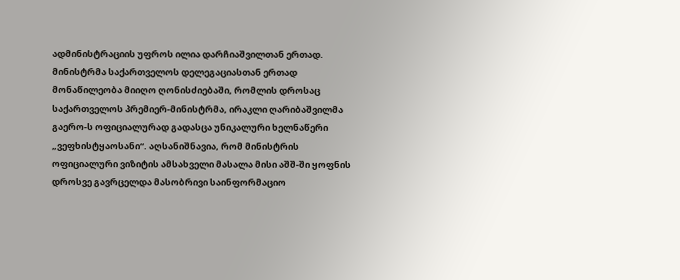ადმინისტრაციის უფროს ილია დარჩიაშვილთან ერთად. მინისტრმა საქართველოს დელეგაციასთან ერთად მონაწილეობა მიიღო ღონისძიებაში, რომლის დროსაც საქართველოს პრემიერ-მინისტრმა, ირაკლი ღარიბაშვილმა გაერო-ს ოფიციალურად გადასცა უნიკალური ხელნაწერი „ვეფხისტყაოსანი“. აღსანიშნავია, რომ მინისტრის ოფიციალური ვიზიტის ამსახველი მასალა მისი აშშ-ში ყოფნის დროსვე გავრცელდა მასობრივი საინფორმაციო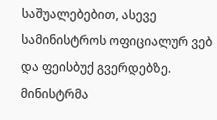საშუალებებით, ასევე სამინისტროს ოფიციალურ ვებ და ფეისბუქ გვერდებზე. მინისტრმა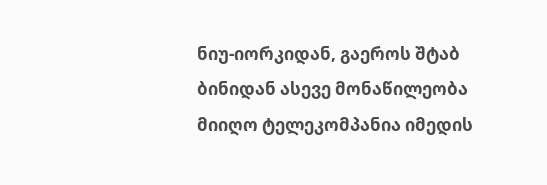ნიუ-იორკიდან, გაეროს შტაბ ბინიდან ასევე მონაწილეობა მიიღო ტელეკომპანია იმედის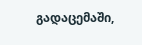გადაცემაში,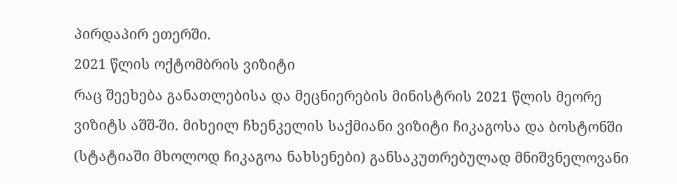პირდაპირ ეთერში.
2021 წლის ოქტომბრის ვიზიტი
რაც შეეხება განათლებისა და მეცნიერების მინისტრის 2021 წლის მეორე ვიზიტს აშშ-ში. მიხეილ ჩხენკელის საქმიანი ვიზიტი ჩიკაგოსა და ბოსტონში (სტატიაში მხოლოდ ჩიკაგოა ნახსენები) განსაკუთრებულად მნიშვნელოვანი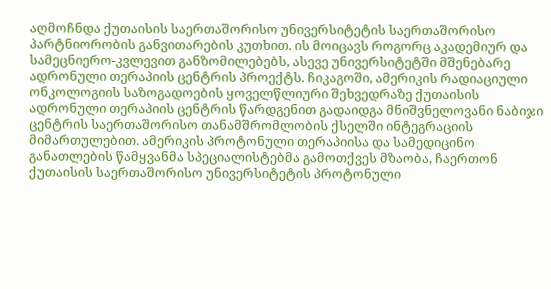აღმოჩნდა ქუთაისის საერთაშორისო უნივერსიტეტის საერთაშორისო პარტნიორობის განვითარების კუთხით. ის მოიცავს როგორც აკადემიურ და სამეცნიერო-კვლევით განზომილებებს, ასევე უნივერსიტეტში მშენებარე ადრონული თერაპიის ცენტრის პროექტს. ჩიკაგოში, ამერიკის რადიაციული ონკოლოგიის საზოგადოების ყოველწლიური შეხვედრაზე ქუთაისის ადრონული თერაპიის ცენტრის წარდგენით გადაიდგა მნიშვნელოვანი ნაბიჯი ცენტრის საერთაშორისო თანამშრომლობის ქსელში ინტეგრაციის მიმართულებით. ამერიკის პროტონული თერაპიისა და სამედიცინო განათლების წამყვანმა სპეციალისტებმა გამოთქვეს მზაობა, ჩაერთონ ქუთაისის საერთაშორისო უნივერსიტეტის პროტონული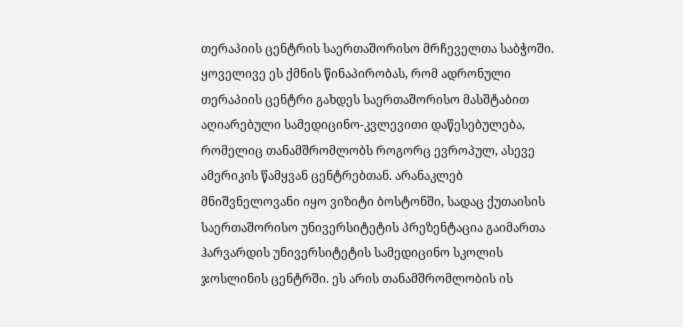თერაპიის ცენტრის საერთაშორისო მრჩეველთა საბჭოში. ყოველივე ეს ქმნის წინაპირობას, რომ ადრონული თერაპიის ცენტრი გახდეს საერთაშორისო მასშტაბით აღიარებული სამედიცინო-კვლევითი დაწესებულება, რომელიც თანამშრომლობს როგორც ევროპულ, ასევე ამერიკის წამყვან ცენტრებთან. არანაკლებ მნიშვნელოვანი იყო ვიზიტი ბოსტონში, სადაც ქუთაისის საერთაშორისო უნივერსიტეტის პრეზენტაცია გაიმართა ჰარვარდის უნივერსიტეტის სამედიცინო სკოლის ჯოსლინის ცენტრში. ეს არის თანამშრომლობის ის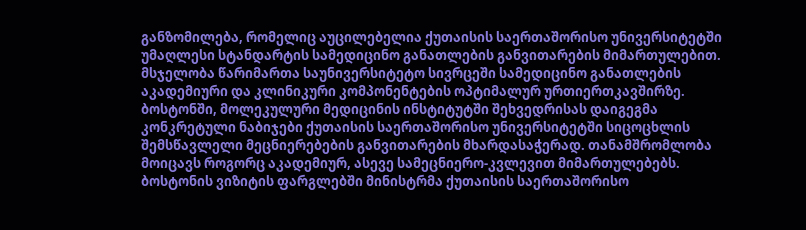განზომილება, რომელიც აუცილებელია ქუთაისის საერთაშორისო უნივერსიტეტში უმაღლესი სტანდარტის სამედიცინო განათლების განვითარების მიმართულებით. მსჯელობა წარიმართა საუნივერსიტეტო სივრცეში სამედიცინო განათლების აკადემიური და კლინიკური კომპონენტების ოპტიმალურ ურთიერთკავშირზე. ბოსტონში, მოლეკულური მედიცინის ინსტიტუტში შეხვედრისას დაიგეგმა კონკრეტული ნაბიჯები ქუთაისის საერთაშორისო უნივერსიტეტში სიცოცხლის შემსწავლელი მეცნიერებების განვითარების მხარდასაჭერად. თანამშრომლობა მოიცავს როგორც აკადემიურ, ასევე სამეცნიერო-კვლევით მიმართულებებს. ბოსტონის ვიზიტის ფარგლებში მინისტრმა ქუთაისის საერთაშორისო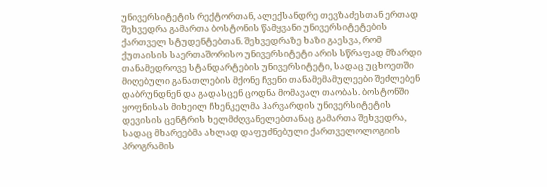უნივერსიტეტის რექტორთან, ალექსანდრე თევზაძესთან ერთად შეხვედრა გამართა ბოსტონის წამყვანი უნივერსიტეტების ქართველ სტუდენტებთან. შეხვედრაზე ხაზი გაესვა, რომ ქუთაისის საერთაშორისო უნივერსიტეტი არის სწრაფად მზარდი თანამედროვე სტანდარტების უნივერსიტეტი, სადაც უცხოეთში მიღებული განათლების მქონე ჩვენი თანამემამულეები შეძლებენ დაბრუნდნენ და გადასცენ ცოდნა მომავალ თაობას. ბოსტონში ყოფნისას მიხეილ ჩხენკელმა ჰარვარდის უნივერსიტეტის დევისის ცენტრის ხელმძღვანელებთანაც გამართა შეხვედრა, სადაც მხარეებმა ახლად დაფუძნებული ქართველოლოგიის პროგრამის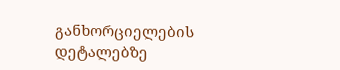განხორციელების დეტალებზე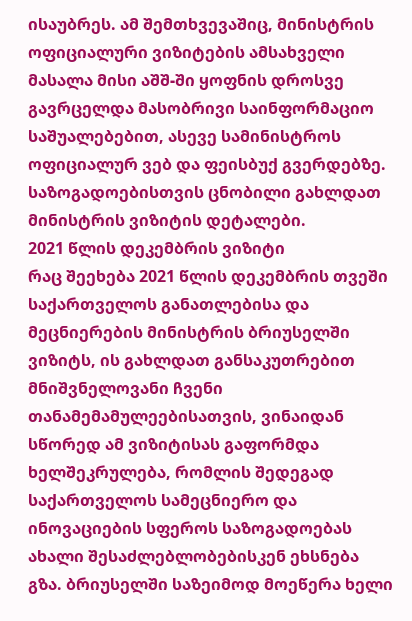ისაუბრეს. ამ შემთხვევაშიც, მინისტრის ოფიციალური ვიზიტების ამსახველი მასალა მისი აშშ-ში ყოფნის დროსვე გავრცელდა მასობრივი საინფორმაციო საშუალებებით, ასევე სამინისტროს ოფიციალურ ვებ და ფეისბუქ გვერდებზე. საზოგადოებისთვის ცნობილი გახლდათ მინისტრის ვიზიტის დეტალები.
2021 წლის დეკემბრის ვიზიტი
რაც შეეხება 2021 წლის დეკემბრის თვეში საქართველოს განათლებისა და მეცნიერების მინისტრის ბრიუსელში ვიზიტს, ის გახლდათ განსაკუთრებით მნიშვნელოვანი ჩვენი თანამემამულეებისათვის, ვინაიდან სწორედ ამ ვიზიტისას გაფორმდა ხელშეკრულება, რომლის შედეგად საქართველოს სამეცნიერო და ინოვაციების სფეროს საზოგადოებას ახალი შესაძლებლობებისკენ ეხსნება გზა. ბრიუსელში საზეიმოდ მოეწერა ხელი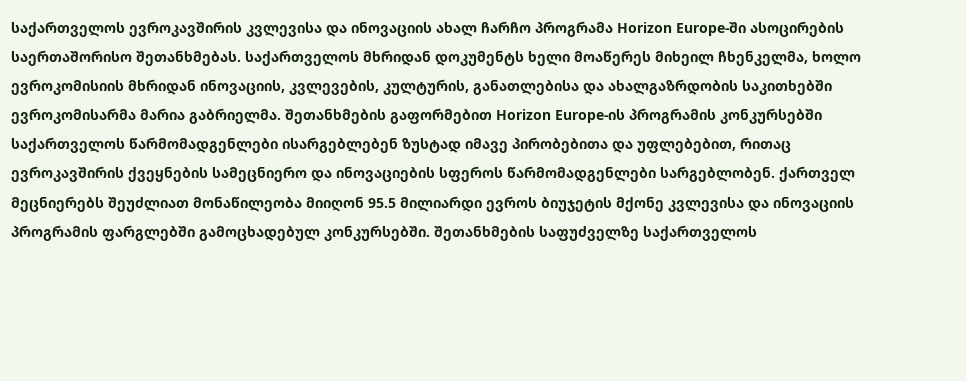საქართველოს ევროკავშირის კვლევისა და ინოვაციის ახალ ჩარჩო პროგრამა Horizon Europe-ში ასოცირების საერთაშორისო შეთანხმებას. საქართველოს მხრიდან დოკუმენტს ხელი მოაწერეს მიხეილ ჩხენკელმა, ხოლო ევროკომისიის მხრიდან ინოვაციის, კვლევების, კულტურის, განათლებისა და ახალგაზრდობის საკითხებში ევროკომისარმა მარია გაბრიელმა. შეთანხმების გაფორმებით Horizon Europe-ის პროგრამის კონკურსებში საქართველოს წარმომადგენლები ისარგებლებენ ზუსტად იმავე პირობებითა და უფლებებით, რითაც ევროკავშირის ქვეყნების სამეცნიერო და ინოვაციების სფეროს წარმომადგენლები სარგებლობენ. ქართველ მეცნიერებს შეუძლიათ მონაწილეობა მიიღონ 95.5 მილიარდი ევროს ბიუჯეტის მქონე კვლევისა და ინოვაციის პროგრამის ფარგლებში გამოცხადებულ კონკურსებში. შეთანხმების საფუძველზე საქართველოს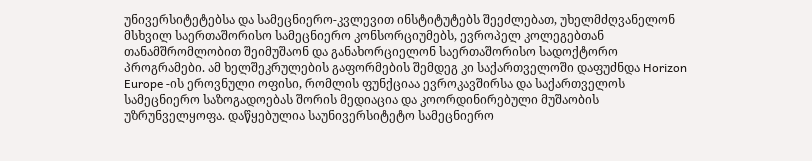უნივერსიტეტებსა და სამეცნიერო-კვლევით ინსტიტუტებს შეეძლებათ, უხელმძღვანელონ მსხვილ საერთაშორისო სამეცნიერო კონსორციუმებს, ევროპელ კოლეგებთან თანამშრომლობით შეიმუშაონ და განახორციელონ საერთაშორისო სადოქტორო პროგრამები. ამ ხელშეკრულების გაფორმების შემდეგ კი საქართველოში დაფუძნდა Horizon Europe -ის ეროვნული ოფისი, რომლის ფუნქციაა ევროკავშირსა და საქართველოს სამეცნიერო საზოგადოებას შორის მედიაცია და კოორდინირებული მუშაობის უზრუნველყოფა. დაწყებულია საუნივერსიტეტო სამეცნიერო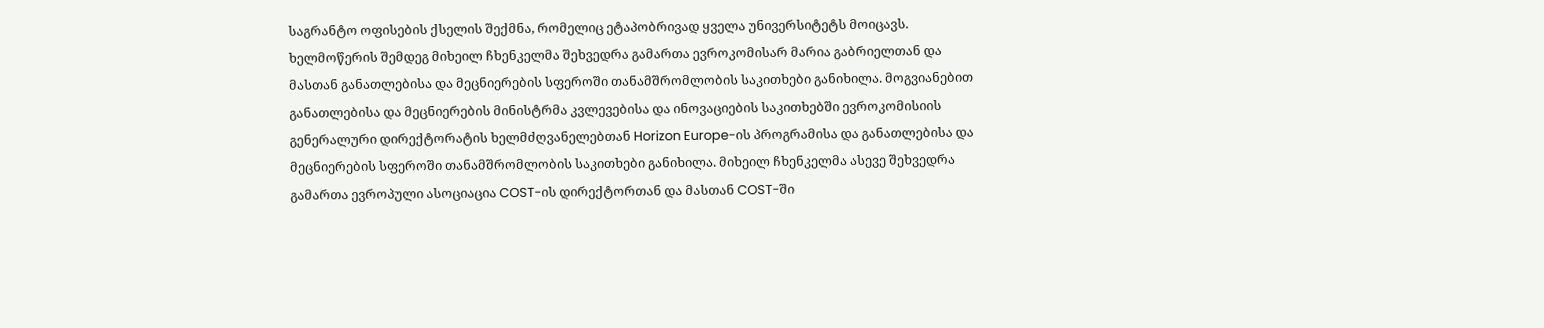საგრანტო ოფისების ქსელის შექმნა, რომელიც ეტაპობრივად ყველა უნივერსიტეტს მოიცავს. ხელმოწერის შემდეგ მიხეილ ჩხენკელმა შეხვედრა გამართა ევროკომისარ მარია გაბრიელთან და მასთან განათლებისა და მეცნიერების სფეროში თანამშრომლობის საკითხები განიხილა. მოგვიანებით განათლებისა და მეცნიერების მინისტრმა კვლევებისა და ინოვაციების საკითხებში ევროკომისიის გენერალური დირექტორატის ხელმძღვანელებთან Horizon Europe-ის პროგრამისა და განათლებისა და მეცნიერების სფეროში თანამშრომლობის საკითხები განიხილა. მიხეილ ჩხენკელმა ასევე შეხვედრა გამართა ევროპული ასოციაცია COST-ის დირექტორთან და მასთან COST-ში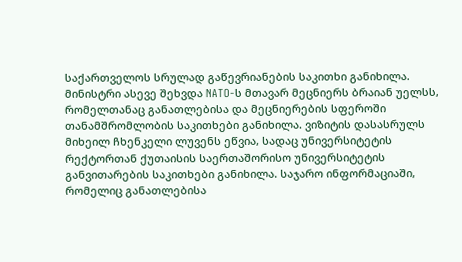საქართველოს სრულად გაწევრიანების საკითხი განიხილა. მინისტრი ასევე შეხვდა NATO-ს მთავარ მეცნიერს ბრაიან უელსს, რომელთანაც განათლებისა და მეცნიერების სფეროში თანამშრომლობის საკითხები განიხილა. ვიზიტის დასასრულს მიხეილ ჩხენკელი ლუვენს ეწვია, სადაც უნივერსიტეტის რექტორთან ქუთაისის საერთაშორისო უნივერსიტეტის განვითარების საკითხები განიხილა. საჯარო ინფორმაციაში, რომელიც განათლებისა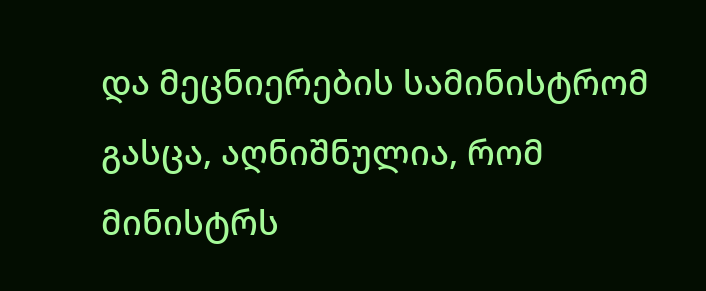და მეცნიერების სამინისტრომ გასცა, აღნიშნულია, რომ მინისტრს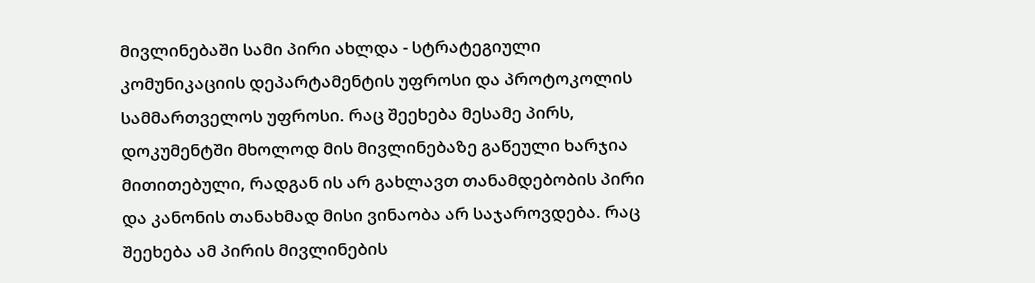მივლინებაში სამი პირი ახლდა - სტრატეგიული კომუნიკაციის დეპარტამენტის უფროსი და პროტოკოლის სამმართველოს უფროსი. რაც შეეხება მესამე პირს, დოკუმენტში მხოლოდ მის მივლინებაზე გაწეული ხარჯია მითითებული, რადგან ის არ გახლავთ თანამდებობის პირი და კანონის თანახმად მისი ვინაობა არ საჯაროვდება. რაც შეეხება ამ პირის მივლინების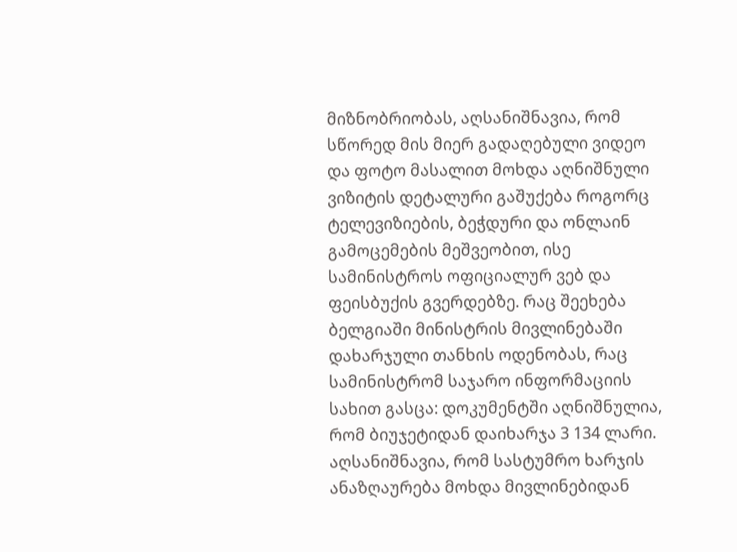მიზნობრიობას, აღსანიშნავია, რომ სწორედ მის მიერ გადაღებული ვიდეო და ფოტო მასალით მოხდა აღნიშნული ვიზიტის დეტალური გაშუქება როგორც ტელევიზიების, ბეჭდური და ონლაინ გამოცემების მეშვეობით, ისე სამინისტროს ოფიციალურ ვებ და ფეისბუქის გვერდებზე. რაც შეეხება ბელგიაში მინისტრის მივლინებაში დახარჯული თანხის ოდენობას, რაც სამინისტრომ საჯარო ინფორმაციის სახით გასცა: დოკუმენტში აღნიშნულია, რომ ბიუჯეტიდან დაიხარჯა 3 134 ლარი. აღსანიშნავია, რომ სასტუმრო ხარჯის ანაზღაურება მოხდა მივლინებიდან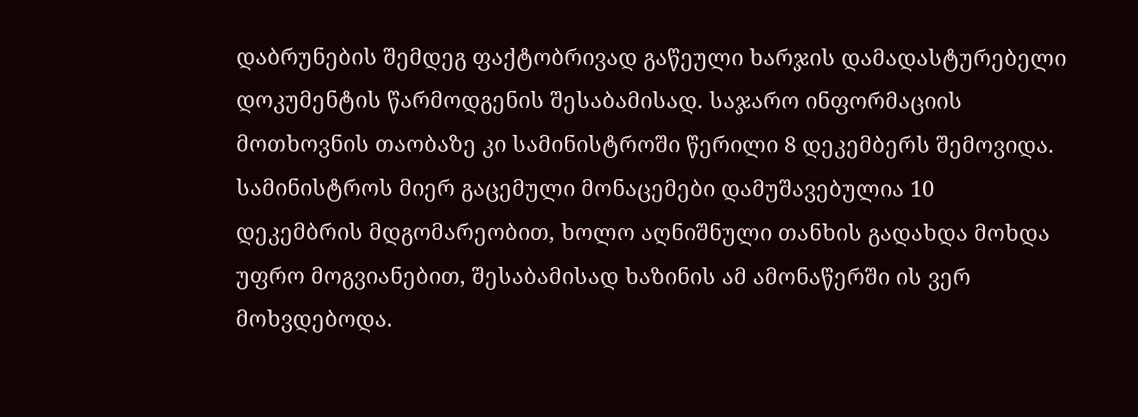დაბრუნების შემდეგ ფაქტობრივად გაწეული ხარჯის დამადასტურებელი დოკუმენტის წარმოდგენის შესაბამისად. საჯარო ინფორმაციის მოთხოვნის თაობაზე კი სამინისტროში წერილი 8 დეკემბერს შემოვიდა. სამინისტროს მიერ გაცემული მონაცემები დამუშავებულია 10 დეკემბრის მდგომარეობით, ხოლო აღნიშნული თანხის გადახდა მოხდა უფრო მოგვიანებით, შესაბამისად ხაზინის ამ ამონაწერში ის ვერ მოხვდებოდა.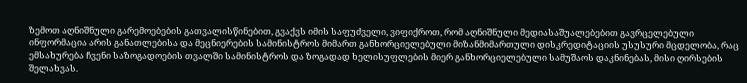ზემოთ აღნიშნული გარემოებების გათვალისწინებით, გვაქვს იმის საფუძველი, ვიფიქროთ, რომ აღნიშნული მედიასაშუალებებით გავრცელებული ინფორმაცია არის განათლებისა და მეცნიერების სამინისტროს მიმართ განხორციელებული მიზანმიმართული დისკრედიტაციის უსუსური მცდელობა, რაც ემსახურება ჩვენი საზოგადოების თვალში სამინისტროს და ზოგადად ხელისუფლების მიერ განხორციელებული სამუშაოს დაკნინებას, მისი ღირსების შელახვას.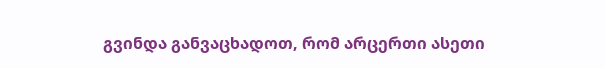გვინდა განვაცხადოთ, რომ არცერთი ასეთი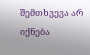შემთხვევა არ იქნება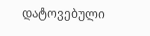დატოვებული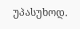უპასუხოდ.